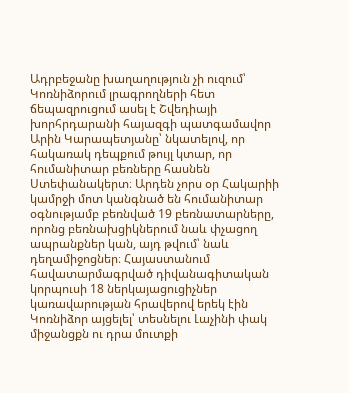Ադրբեջանը խաղաղություն չի ուզում՝ Կոռնիձորում լրագրողների հետ ճեպազրուցում ասել է Շվեդիայի խորհրդարանի հայազգի պատգամավոր Արին Կարապետյանը՝ նկատելով, որ հակառակ դեպքում թույլ կտար, որ հումանիտար բեռները հասնեն Ստեփանակերտ։ Արդեն չորս օր Հակարիի կամրջի մոտ կանգնած են հումանիտար օգնությամբ բեռնված 19 բեռնատարները, որոնց բեռնախցիկներում նաև փչացող ապրանքներ կան, այդ թվում՝ նաև դեղամիջոցներ։ Հայաստանում հավատարմագրված դիվանագիտական կորպուսի 18 ներկայացուցիչներ կառավարության հրավերով երեկ էին Կոռնիձոր այցելել՝ տեսնելու Լաչինի փակ միջանցքն ու դրա մուտքի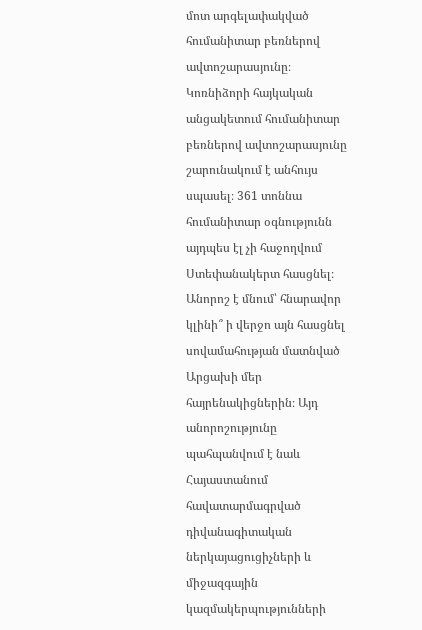մոտ արգելափակված հումանիտար բեռներով ավտոշարասյունը։
Կոռնիձորի հայկական անցակետում հումանիտար բեռներով ավտոշարասյունը շարունակում է անհույս սպասել։ 361 տոննա հումանիտար օգնությունն այդպես էլ չի հաջողվում Ստեփանակերտ հասցնել։ Անորոշ է մնում՝ հնարավոր կլինի՞ ի վերջո այն հասցնել սովամահության մատնված Արցախի մեր հայրենակիցներին։ Այդ անորոշությունը պահպանվում է նաև Հայաստանում հավատարմագրված դիվանագիտական ներկայացուցիչների և միջազգային կազմակերպությունների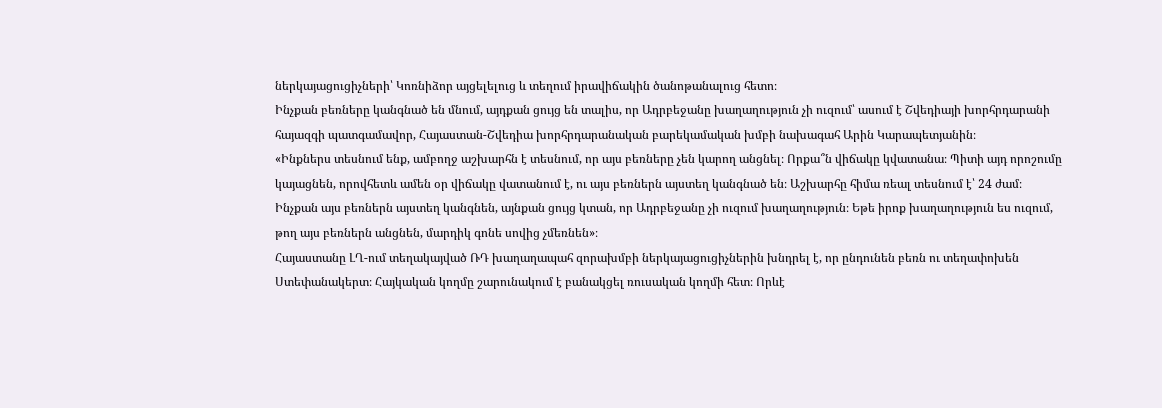ներկայացուցիչների՝ Կոռնիձոր այցելելուց և տեղում իրավիճակին ծանոթանալուց հետո։
Ինչքան բեռները կանգնած են մնում, այդքան ցույց են տալիս, որ Ադրբեջանը խաղաղություն չի ուզում՝ ասում է Շվեդիայի խորհրդարանի հայազգի պատգամավոր, Հայաստան-Շվեդիա խորհրդարանական բարեկամական խմբի նախագահ Արին Կարապետյանին։
«Ինքներս տեսնում ենք, ամբողջ աշխարհն է տեսնում, որ այս բեռները չեն կարող անցնել։ Որքա՞ն վիճակը կվատանա։ Պիտի այդ որոշումը կայացնեն, որովհետև ամեն օր վիճակը վատանում է, ու այս բեռներն այստեղ կանգնած են։ Աշխարհը հիմա ռեալ տեսնում է՝ 24 ժամ։ Ինչքան այս բեռներն այստեղ կանգնեն, այնքան ցույց կտան, որ Ադրբեջանը չի ուզում խաղաղություն։ Եթե իրոք խաղաղություն ես ուզում, թող այս բեռներն անցնեն, մարդիկ գոնե սովից չմեռնեն»։
Հայաստանը ԼՂ-ում տեղակայված ՌԴ խաղաղապահ զորախմբի ներկայացուցիչներին խնդրել է, որ ընդունեն բեռն ու տեղափոխեն Ստեփանակերտ։ Հայկական կողմը շարունակում է բանակցել ռուսական կողմի հետ։ Որևէ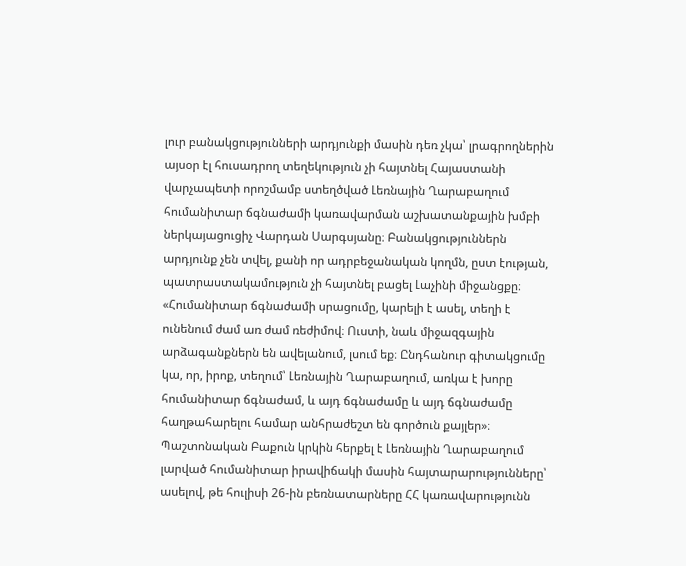լուր բանակցությունների արդյունքի մասին դեռ չկա՝ լրագրողներին այսօր էլ հուսադրող տեղեկություն չի հայտնել Հայաստանի վարչապետի որոշմամբ ստեղծված Լեռնային Ղարաբաղում հումանիտար ճգնաժամի կառավարման աշխատանքային խմբի ներկայացուցիչ Վարդան Սարգսյանը։ Բանակցություններն արդյունք չեն տվել, քանի որ ադրբեջանական կողմն, ըստ էության, պատրաստակամություն չի հայտնել բացել Լաչինի միջանցքը։
«Հումանիտար ճգնաժամի սրացումը, կարելի է ասել, տեղի է ունենում ժամ առ ժամ ռեժիմով։ Ուստի, նաև միջազգային արձագանքներն են ավելանում, լսում եք։ Ընդհանուր գիտակցումը կա, որ, իրոք, տեղում՝ Լեռնային Ղարաբաղում, առկա է խորը հումանիտար ճգնաժամ, և այդ ճգնաժամը և այդ ճգնաժամը հաղթահարելու համար անհրաժեշտ են գործուն քայլեր»։
Պաշտոնական Բաքուն կրկին հերքել է Լեռնային Ղարաբաղում լարված հումանիտար իրավիճակի մասին հայտարարությունները՝ ասելով, թե հուլիսի 26-ին բեռնատարները ՀՀ կառավարությունն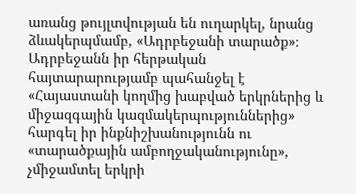առանց թույլտվության են ուղարկել, նրանց ձևակերպմամբ, «Ադրբեջանի տարածք»։ Ադրբեջանն իր հերթական հայտարարությամբ պահանջել է «Հայաստանի կողմից խաբված երկրներից և միջազգային կազմակերպություններից» հարգել իր ինքնիշխանությունն ու «տարածքային ամբողջականությունը», չմիջամտել երկրի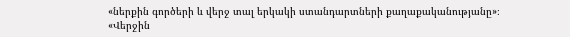«ներքին գործերի և վերջ տալ երկակի ստանդարտների քաղաքականությանը»։
«Վերջին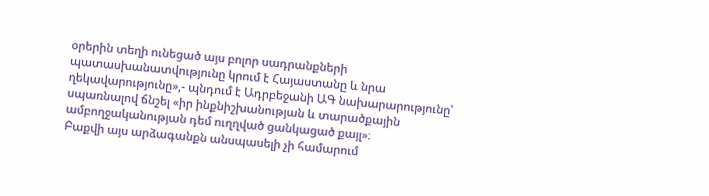օրերին տեղի ունեցած այս բոլոր սադրանքների պատասխանատվությունը կրում է Հայաստանը և նրա ղեկավարությունը»,- պնդում է Ադրբեջանի ԱԳ նախարարությունը՝ սպառնալով ճնշել «իր ինքնիշխանության և տարածքային ամբողջականության դեմ ուղղված ցանկացած քայլ»։
Բաքվի այս արձագանքն անսպասելի չի համարում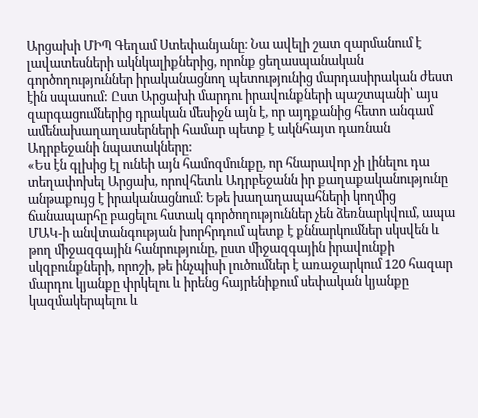Արցախի ՄԻՊ Գեղամ Ստեփանյանը։ Նա ավելի շատ զարմանում է լավատեսների ակնկալիքներից, որոնք ցեղասպանական գործողություններ իրականացնող պետությունից մարդասիրական ժեստ էին սպասում: Ըստ Արցախի մարդու իրավունքների պաշտպանի՝ այս զարգացումներից դրական մեսիջն այն է, որ այդքանից հետո անգամ ամենախաղաղասերների համար պետք է ակնհայտ դառնան Ադրբեջանի նպատակները:
«Ես էն գլխից էլ ունեի այն համոզմունքը, որ հնարավոր չի լինելու դա տեղափոխել Արցախ, որովհետև Ադրբեջանն իր քաղաքականությունը անթաքույց է իրականացնում։ Եթե խաղաղապահների կողմից ճանապարհը բացելու հստակ գործողություններ չեն ձեռնարկվում, ապա ՄԱԿ-ի անվտանգության խորհրդում պետք է քննարկումներ սկսվեն և թող միջազգային հանրությունը, ըստ միջազգային իրավունքի սկզբունքների, որոշի, թե ինչպիսի լուծումներ է առաջարկում 120 հազար մարդու կյանքը փրկելու և իրենց հայրենիքում սեփական կյանքը կազմակերպելու և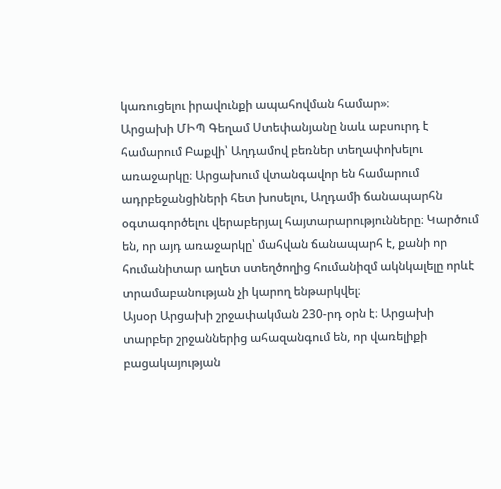կառուցելու իրավունքի ապահովման համար»։
Արցախի ՄԻՊ Գեղամ Ստեփանյանը նաև աբսուրդ է համարում Բաքվի՝ Աղդամով բեռներ տեղափոխելու առաջարկը։ Արցախում վտանգավոր են համարում ադրբեջանցիների հետ խոսելու, Աղդամի ճանապարհն օգտագործելու վերաբերյալ հայտարարությունները։ Կարծում են, որ այդ առաջարկը՝ մահվան ճանապարհ է, քանի որ հումանիտար աղետ ստեղծողից հումանիզմ ակնկալելը որևէ տրամաբանության չի կարող ենթարկվել։
Այսօր Արցախի շրջափակման 230-րդ օրն է։ Արցախի տարբեր շրջաններից ահազանգում են, որ վառելիքի բացակայության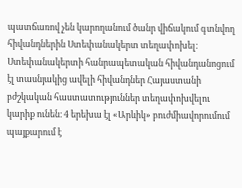պատճառով չեն կարողանում ծանր վիճակում գտնվող հիվանդներին Ստեփանակերտ տեղափոխել։ Ստեփանակերտի հանրապետական հիվանդանոցում էլ տասնյակից ավելի հիվանդներ Հայաստանի բժշկական հաստատություններ տեղափոխվելու կարիք ունեն։ 4 երեխա էլ «Արևիկ» բուժմիավորումում պայքարում է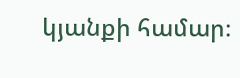կյանքի համար։